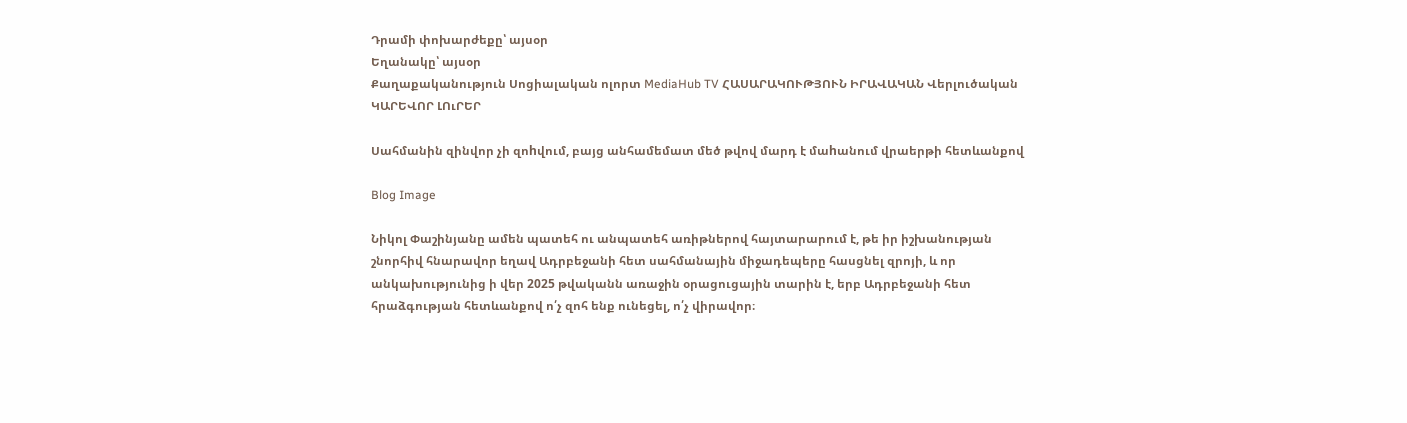Դրամի փոխարժեքը՝ այսօր
Եղանակը՝ այսօր
Քաղաքականություն Սոցիալական ոլորտ MediaHub TV ՀԱՍԱՐԱԿՈՒԹՅՈՒՆ ԻՐԱՎԱԿԱՆ Վերլուծական ԿԱՐԵՎՈՐ ԼՈւՐԵՐ

Սահմանին զինվոր չի զոhվում, բայց անհամեմատ մեծ թվով մարդ է մաhանում վրաերթի հետևանքով

Blog Image

Նիկոլ Փաշինյանը ամեն պատեհ ու անպատեհ առիթներով հայտարարում է, թե իր իշխանության շնորհիվ հնարավոր եղավ Ադրբեջանի հետ սահմանային միջադեպերը հասցնել զրոյի, և որ անկախությունից ի վեր 2025 թվականն առաջին օրացուցային տարին է, երբ Ադրբեջանի հետ հրաձգության հետևանքով ո՛չ զոհ ենք ունեցել, ո՛չ վիրավոր։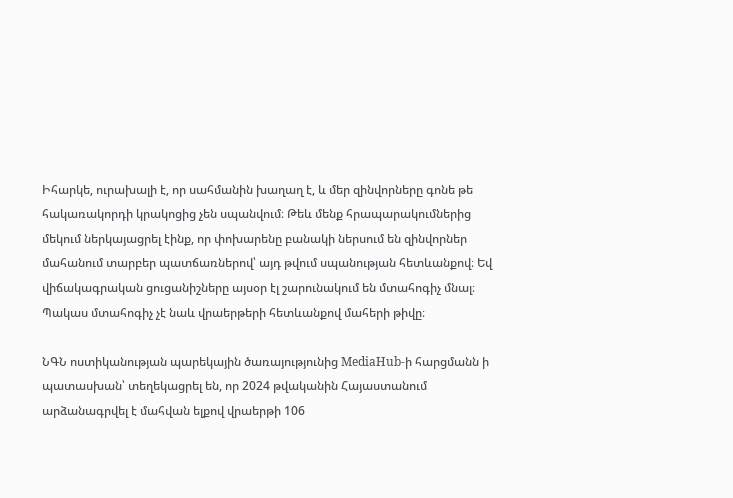Իհարկե, ուրախալի է, որ սահմանին խաղաղ է, և մեր զինվորները գոնե թե հակառակորդի կրակոցից չեն սպանվում։ Թեև մենք հրապարակումներից մեկում ներկայացրել էինք, որ փոխարենը բանակի ներսում են զինվորներ մահանում տարբեր պատճառներով՝ այդ թվում սպանության հետևանքով։ Եվ վիճակագրական ցուցանիշները այսօր էլ շարունակում են մտահոգիչ մնալ։ Պակաս մտահոգիչ չէ նաև վրաերթերի հետևանքով մահերի թիվը։

ՆԳՆ ոստիկանության պարեկային ծառայությունից MediaHub-ի հարցմանն ի պատասխան՝ տեղեկացրել են, որ 2024 թվականին Հայաստանում արձանագրվել է մահվան ելքով վրաերթի 106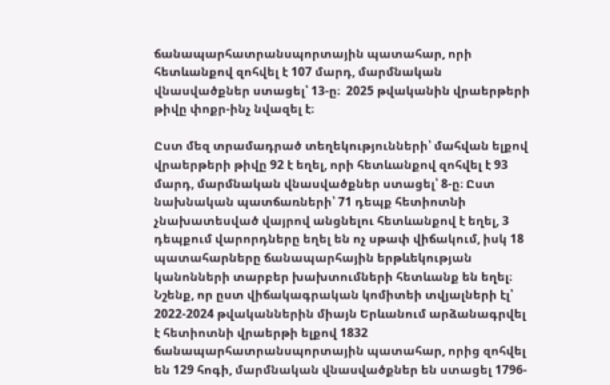ճանապարհատրանսպորտային պատահար, որի հետևանքով զոհվել է 107 մարդ, մարմնական վնասվածքներ ստացել՝ 13-ը։  2025 թվականին վրաերթերի թիվը փոքր-ինչ նվազել է։

Ըստ մեզ տրամադրած տեղեկությունների՝ մահվան ելքով վրաերթերի թիվը 92 է եղել, որի հետևանքով զոհվել է 93 մարդ, մարմնական վնասվածքներ ստացել՝ 8-ը։ Ըստ նախնական պատճառների՝ 71 դեպք հետիոտնի չնախատեսված վայրով անցնելու հետևանքով է եղել, 3 դեպքում վարորդները եղել են ոչ սթափ վիճակում, իսկ 18 պատահարները ճանապարհային երթևեկության կանոնների տարբեր խախտումների հետևանք են եղել։ Նշենք, որ ըստ վիճակագրական կոմիտեի տվյալների էլ՝ 2022-2024 թվականներին միայն Երևանում արձանագրվել է հետիոտնի վրաերթի ելքով 1832 ճանապարհատրանսպորտային պատահար, որից զոհվել են 129 հոգի, մարմնական վնասվածքներ են ստացել 1796-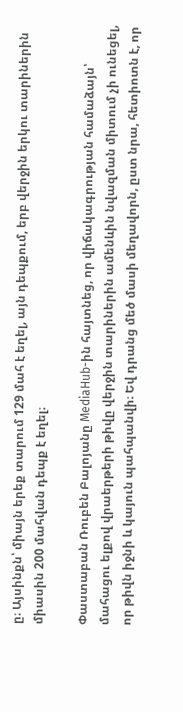ը։ Այսինքն՝ միայն երեք տարում 129 մահ է եղել, այն դեպքում, երբ վերջին երկու տարիներին միասին 200 մահվան դեպք է եղել։

Փաստաբան Ռուբեն Բալոյանը MediaHub-ին հայտնեց, որ վիճակագրության համաձայն՝ մահացու ելքով վրաերթերի թիվը վերջին տարիներին ամենևին նվազման միտում չի ունեցել, որ թիվն իջնի և կայուն պահպանվի։ Եվ դրանց մեծ մասի մեղավորն, ըստ նրա, հետիոտն է, որ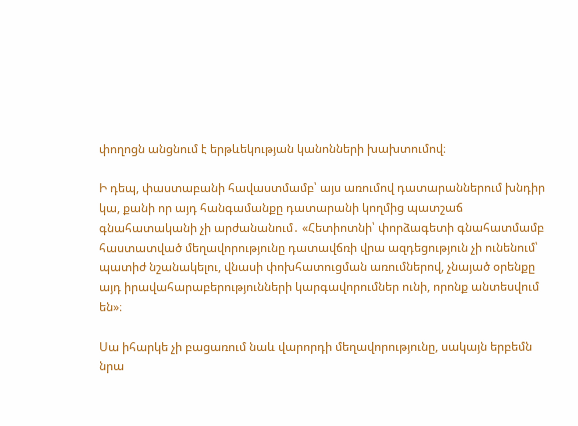փողոցն անցնում է երթևեկության կանոնների խախտումով։

Ի դեպ, փաստաբանի հավաստմամբ՝ այս առումով դատարաններում խնդիր կա, քանի որ այդ հանգամանքը դատարանի կողմից պատշաճ գնահատականի չի արժանանում․ «Հետիոտնի՝ փորձագետի գնահատմամբ հաստատված մեղավորությունը դատավճռի վրա ազդեցություն չի ունենում՝ պատիժ նշանակելու, վնասի փոխհատուցման առումներով, չնայած օրենքը այդ իրավահարաբերությունների կարգավորումներ ունի, որոնք անտեսվում են»։

Սա իհարկե չի բացառում նաև վարորդի մեղավորությունը, սակայն երբեմն նրա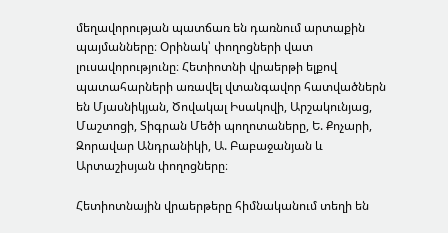մեղավորության պատճառ են դառնում արտաքին պայմանները։ Օրինակ՝ փողոցների վատ լուսավորությունը։ Հետիոտնի վրաերթի ելքով պատահարների առավել վտանգավոր հատվածներն են Մյասնիկյան, Ծովակալ Իսակովի, Արշակունյաց, Մաշտոցի, Տիգրան Մեծի պողոտաները, Ե. Քոչարի, Զորավար Անդրանիկի, Ա. Բաբաջանյան և Արտաշիսյան փողոցները։

Հետիոտնային վրաերթերը հիմնականում տեղի են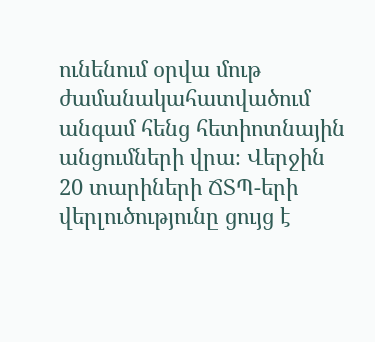ունենում օրվա մութ ժամանակահատվածում անգամ հենց հետիոտնային անցումների վրա։ Վերջին 20 տարիների ՃՏՊ-երի վերլուծությունը ցույց է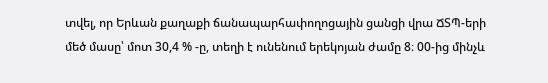տվել, որ Երևան քաղաքի ճանապարհափողոցային ցանցի վրա ՃՏՊ-երի մեծ մասը՝ մոտ 30,4 % -ը, տեղի է ունենում երեկոյան ժամը 8։ 00-ից մինչև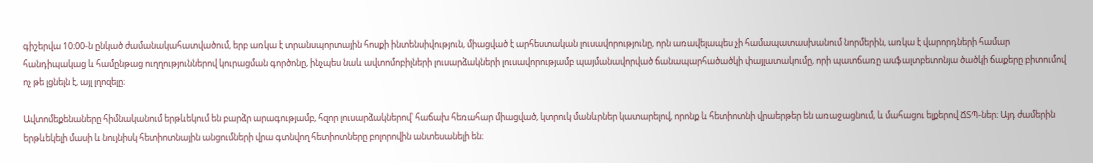գիշերվա 10։00-ն ընկած ժամանակահատվածում, երբ առկա է տրանսպորտային հոսքի ինտենսիվություն, միացված է արհեստական լուսավորությունը, որն առավելապես չի համապատասխանում նորմերին, առկա է վարորդների համար հանդիպակաց և համընթաց ուղղություններով կուրացման գործոնը, ինչպես նաև ավտոմոբիլների լուսարձակների լուսավորությամբ պայմանավորված ճանապարհածածկի փայլատակումը, որի պատճառը ասֆալտբետոնյա ծածկի ճաքերը բիտումով ոչ թե լցնելն է, այլ լղոզելը։

Ավտոմեքենաները հիմնականում երթևեկում են բարձր արագությամբ, հզոր լուսարձակներով՝ հաճախ հեռահար միացված, կտրուկ մանևրներ կատարելով, որոնք և հետիոտնի վրաերթեր են առաջացնում, և մահացու ելքերով ՃՏՊ-ներ։ Այդ ժամերին երթևեկելի մասի և նույնիսկ հետիոտնային անցումների վրա գտնվող հետիոտները բոլորովին անտեսանելի են։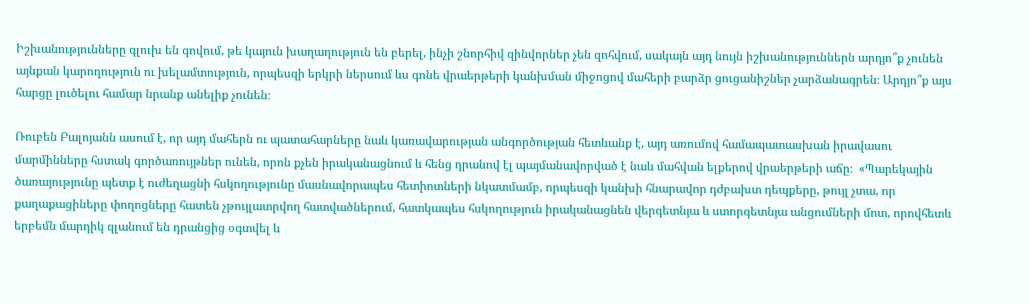Իշխանությունները գլուխ են գովում, թե կայուն խաղաղություն են բերել, ինչի շնորհիվ զինվորներ չեն զոհվում, սակայն այդ նույն իշխանություններն արդյո՞ք չունեն այնքան կարողություն ու խելամտություն, որպեսզի երկրի ներսում ևս գոնե վրաերթերի կանխման միջոցով մահերի բարձր ցուցանիշներ չարձանագրեն։ Արդյո՞ք այս հարցը լուծելու համար նրանք անելիք չունեն։

Ռուբեն Բալոյանն ասում է, որ այդ մահերն ու պատահարները նաև կառավարության անգործության հետևանք է, այդ առումով համապատասխան իրավասու մարմինները հստակ գործառույթներ ունեն, որոն քչեն իրականացնում և հենց դրանով էլ պայմանավորված է նաև մահվան ելքերով վրաերթերի աճը։  «Պարեկային ծառայությունը պետք է ուժեղացնի հսկողությունը մասնավորապես հետիոտների նկատմամբ, որպեսզի կանխի հնարավոր դժբախտ դեպքերը, թույլ չտա, որ քաղաքացիները փողոցները հատեն չթույլատրվող հատվածներում, հատկապես հսկողություն իրականացնեն վերգետնյա և ստորգետնյա անցումների մոտ, որովհետև երբեմն մարդիկ զլանում են դրանցից օգտվել և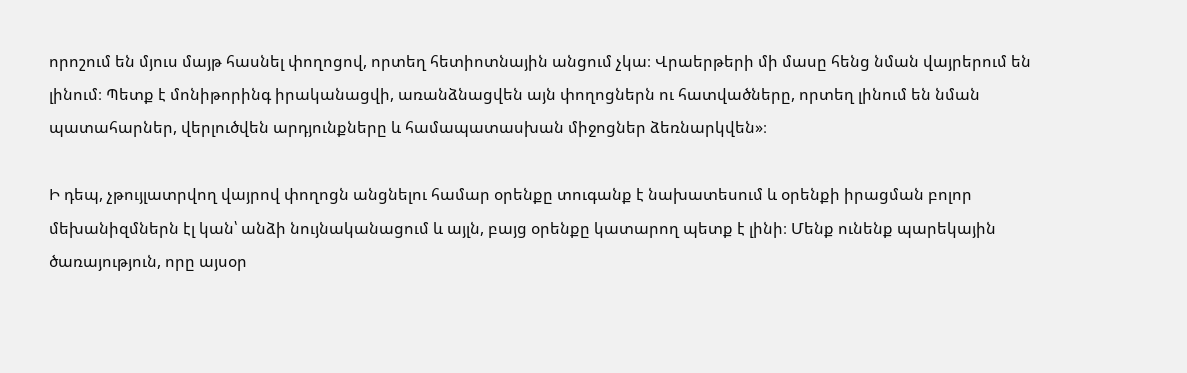որոշում են մյուս մայթ հասնել փողոցով, որտեղ հետիոտնային անցում չկա։ Վրաերթերի մի մասը հենց նման վայրերում են լինում։ Պետք է մոնիթորինգ իրականացվի, առանձնացվեն այն փողոցներն ու հատվածները, որտեղ լինում են նման պատահարներ, վերլուծվեն արդյունքները և համապատասխան միջոցներ ձեռնարկվեն»։

Ի դեպ, չթույլատրվող վայրով փողոցն անցնելու համար օրենքը տուգանք է նախատեսում և օրենքի իրացման բոլոր մեխանիզմներն էլ կան՝ անձի նույնականացում և այլն, բայց օրենքը կատարող պետք է լինի։ Մենք ունենք պարեկային ծառայություն, որը այսօր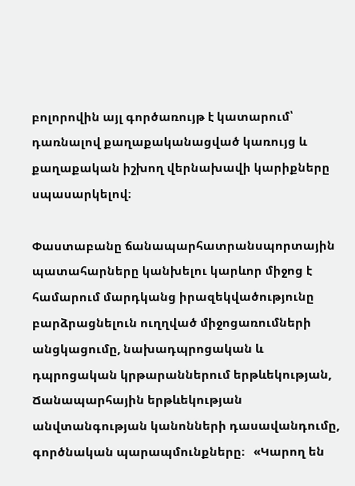բոլորովին այլ գործառույթ է կատարում՝ դառնալով քաղաքականացված կառույց և քաղաքական իշխող վերնախավի կարիքները սպասարկելով։

Փաստաբանը ճանապարհատրանսպորտային պատահարները կանխելու կարևոր միջոց է համարում մարդկանց իրազեկվածությունը բարձրացնելուն ուղղված միջոցառումների անցկացումը, նախադպրոցական և դպրոցական կրթարաններում երթևեկության, Ճանապարհային երթևեկության անվտանգության կանոնների դասավանդումը, գործնական պարապմունքները։   «Կարող են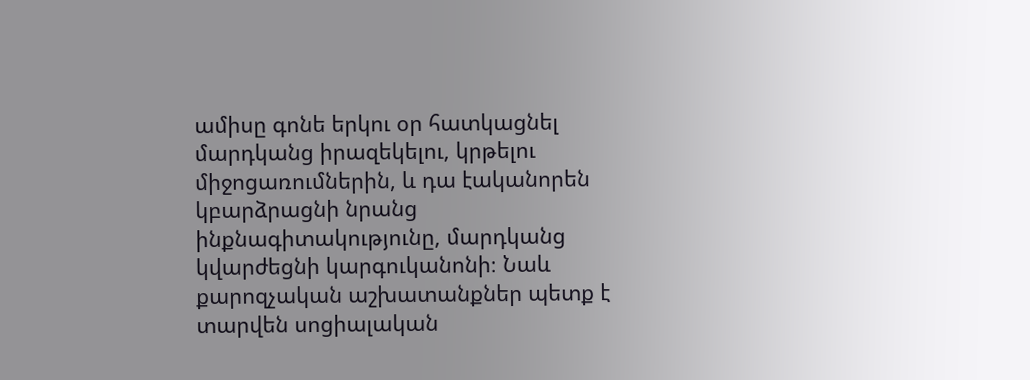ամիսը գոնե երկու օր հատկացնել մարդկանց իրազեկելու, կրթելու միջոցառումներին, և դա էականորեն կբարձրացնի նրանց ինքնագիտակությունը, մարդկանց կվարժեցնի կարգուկանոնի։ Նաև քարոզչական աշխատանքներ պետք է տարվեն սոցիալական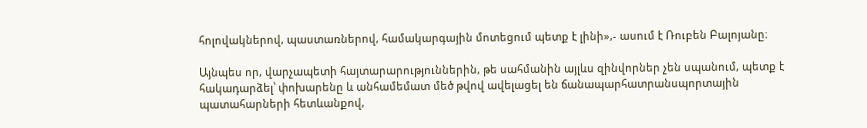հոլովակներով, պաստառներով, համակարգային մոտեցում պետք է լինի»,- ասում է Ռուբեն Բալոյանը։

Այնպես որ, վարչապետի հայտարարություններին, թե սահմանին այլևս զինվորներ չեն սպանում, պետք է հակադարձել՝ փոխարենը և անհամեմատ մեծ թվով ավելացել են ճանապարհատրանսպորտային պատահարների հետևանքով,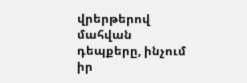վրերթերով մահվան դեպքերը, ինչում իր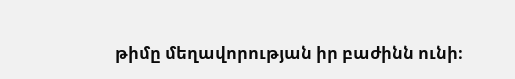թիմը մեղավորության իր բաժինն ունի։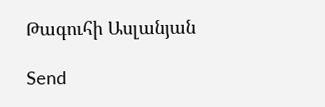Թագուհի Ասլանյան

Send